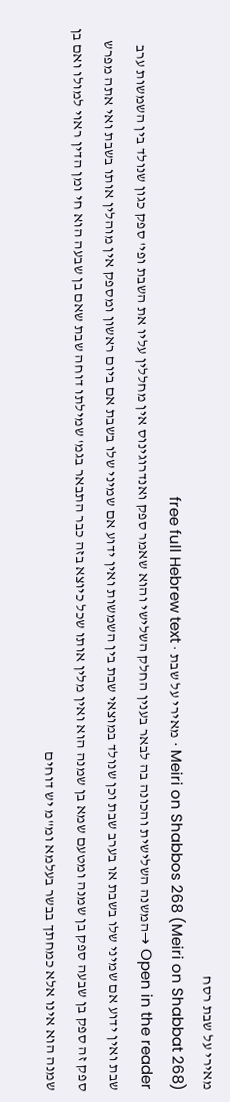מאירי על שבת רסח
Meiri on Shabbos 268 (Meiri on Shabbat 268) · מאירי על שבת · free full Hebrew text
Open in the reader →המשנה השלישית והכונה בה לבאר בענין החלק השלישי והוא שאמר ספק ואנדרוגינוס אין מחללין עליו את השבת ופי' ספק כגון שנולד בין השמשות ערב שבת ואין ידוע אם שמיני שלו בשבת או בערב שבת וכן שנולד במוצאי שבת בין השמשות ואין ידוע אם שמיני שלו בשבת אם ביום ראשון ומספק אין מוהלין אותו בשבת ואי אתה מפרש ספק זה ספק בן שבעה ספק בן שמנה ומטעם שמא בן שמנה הוא ואין מלין אותו שכל כיוצא בזה כבר התבאר בגמ' שמילתו דוחה שבת שאם בן שבעה הוא חי ומן הדין ראוי למולו ואם בן שמנה הוא אינו אלא כמחתך בבשר בעלמא ומ"מ יש דוחים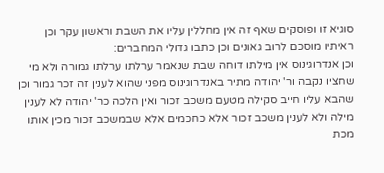סוגיא זו ופוסקים שאף זה אין מחללין עליו את השבת וראשון עקר וכן ראיתיו מוסכם לרוב גאונים וכן כתבו גדולי המחברים:
וכן אנדרוגינוס אין מילתו דוחה שבת שנאמר ערלתו ערלתו גמורה ולא מי שחציו נקבה ור' יהודה מתיר באנדרוגינוס מפני שהוא לענין זה זכר גמור וכן שהבא עליו חייב סקילה מטעם משכב זכור ואין הלכה כר' יהודה לא לענין מילה ולא לענין משכב זכור אלא כחכמים אלא שבמשכב זכור מכין אותו מכת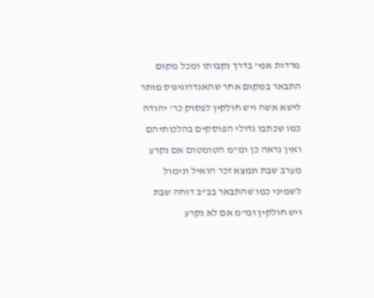מרדות אפי' בדרך נקבותו ומכל מקום התבאר במקום אחר שהאנדרוגינוס מותר לישא אשה ויש חולקין לפסוק כר' יהודה כמו שכתבו גדולי הפוסקים בהלכותיהם ואין נראה כן ומ"מ הטומטום אם נקרע מערב שבת ונמצא זכר הואיל ונימול לשמיני כמו שהתבאר בב"ב דוחה שבת ויש חולקין ומ"מ אם לא נקרע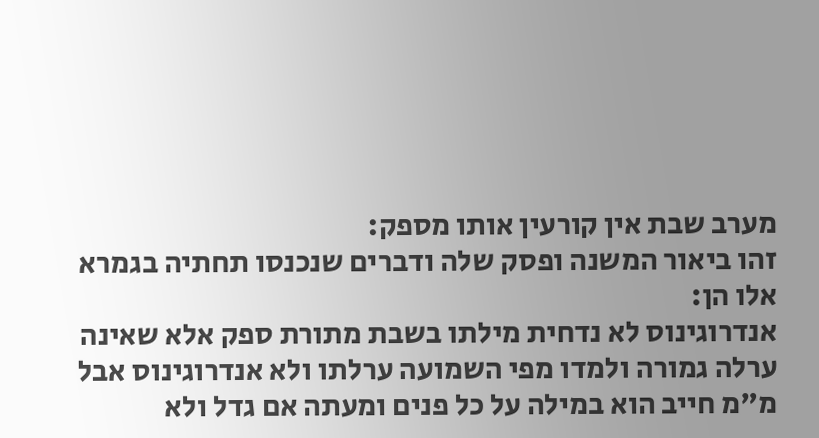מערב שבת אין קורעין אותו מספק:
זהו ביאור המשנה ופסק שלה ודברים שנכנסו תחתיה בגמרא אלו הן:
אנדרוגינוס לא נדחית מילתו בשבת מתורת ספק אלא שאינה ערלה גמורה ולמדו מפי השמועה ערלתו ולא אנדרוגינוס אבל מ"מ חייב הוא במילה על כל פנים ומעתה אם גדל ולא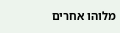מלוהו אחרים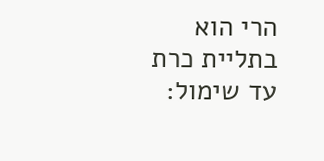הרי הוא בתליית כרת עד שימול: